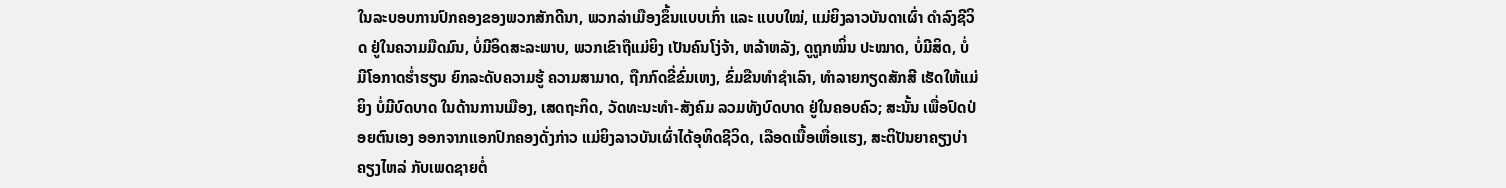ໃນລະບອບການປົກຄອງຂອງພວກສັກດີນາ, ພວກລ່າເມືອງຂຶ້ນແບບເກົ່າ ແລະ ແບບໃໝ່, ແມ່ຍິງລາວບັນດາເຜົ່າ ດຳລົງຊີວິດ ຢູ່ໃນຄວາມມືດມົນ, ບໍ່ມີອິດສະລະພາບ, ພວກເຂົາຖືແມ່ຍິງ ເປັນຄົນໂງ່ຈ້າ, ຫລ້າຫລັງ, ດູຖູກໝິ່ນ ປະໝາດ, ບໍ່ມີສິດ, ບໍ່ມີໂອກາດຮ່ຳຮຽນ ຍົກລະດັບຄວາມຮູ້ ຄວາມສາມາດ, ຖືກກົດຂີ່ຂົ່ມເຫງ, ຂົ່ມຂືນທຳຊໍາເລົາ, ທຳລາຍກຽດສັກສີ ເຮັດໃຫ້ແມ່ຍິງ ບໍ່ມີບົດບາດ ໃນດ້ານການເມືອງ, ເສດຖະກິດ, ວັດທະນະທຳ-ສັງຄົມ ລວມທັງບົດບາດ ຢູ່ໃນຄອບຄົວ; ສະນັ້ນ ເພື່ອປົດປ່ອຍຕົນເອງ ອອກຈາກແອກປົກຄອງດັ່ງກ່າວ ແມ່ຍິງລາວບັນເຜົ່າໄດ້ອຸທິດຊີວິດ, ເລືອດເນື້ອເຫື່ອແຮງ, ສະຕິປັນຍາຄຽງບ່າຄຽງໄຫລ່ ກັບເພດຊາຍຕໍ່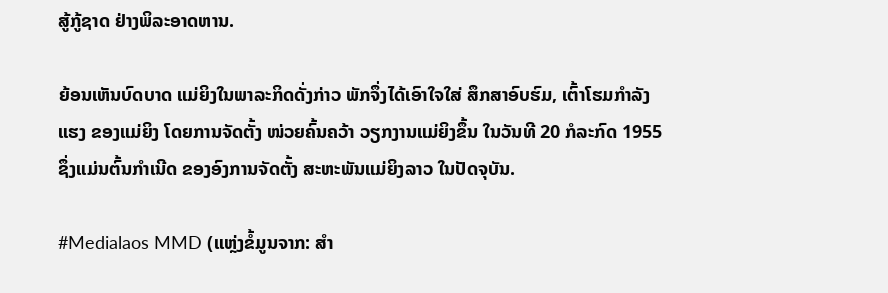ສູ້ກູ້ຊາດ ຢ່າງພິລະອາດຫານ.

ຍ້ອນເຫັນບົດບາດ ແມ່ຍິງໃນພາລະກິດດັ່ງກ່າວ ພັກຈຶ່ງໄດ້ເອົາໃຈໃສ່ ສຶກສາອົບຮົມ, ເຕົ້າໂຮມກຳລັງແຮງ ຂອງແມ່ຍິງ ໂດຍການຈັດຕັ້ງ ໜ່ວຍຄົ້ນຄວ້າ ວຽກງານແມ່ຍິງຂຶ້ນ ໃນວັນທີ 20 ກໍລະກົດ 1955 ຊຶ່ງແມ່ນຕົ້ນກຳເນີດ ຂອງອົງການຈັດຕັ້ງ ສະຫະພັນແມ່ຍິງລາວ ໃນປັດຈຸບັນ.

#Medialaos MMD (ແຫຼ່ງຂໍ້ມູນຈາກ: ສຳ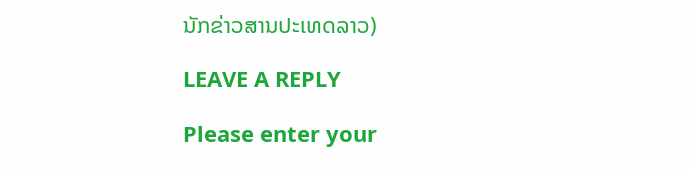ນັກຂ່າວສານປະເທດລາວ)

LEAVE A REPLY

Please enter your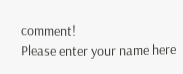comment!
Please enter your name here